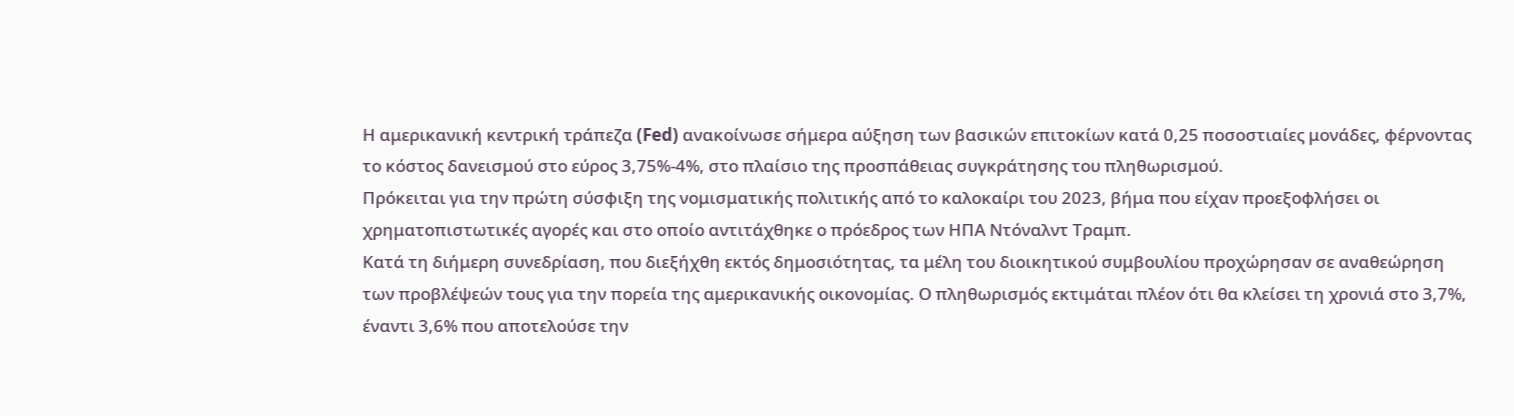Η αμερικανική κεντρική τράπεζα (Fed) ανακοίνωσε σήμερα αύξηση των βασικών επιτοκίων κατά 0,25 ποσοστιαίες μονάδες, φέρνοντας το κόστος δανεισμού στο εύρος 3,75%-4%, στο πλαίσιο της προσπάθειας συγκράτησης του πληθωρισμού.
Πρόκειται για την πρώτη σύσφιξη της νομισματικής πολιτικής από το καλοκαίρι του 2023, βήμα που είχαν προεξοφλήσει οι χρηματοπιστωτικές αγορές και στο οποίο αντιτάχθηκε ο πρόεδρος των ΗΠΑ Ντόναλντ Τραμπ.
Κατά τη διήμερη συνεδρίαση, που διεξήχθη εκτός δημοσιότητας, τα μέλη του διοικητικού συμβουλίου προχώρησαν σε αναθεώρηση των προβλέψεών τους για την πορεία της αμερικανικής οικονομίας. Ο πληθωρισμός εκτιμάται πλέον ότι θα κλείσει τη χρονιά στο 3,7%, έναντι 3,6% που αποτελούσε την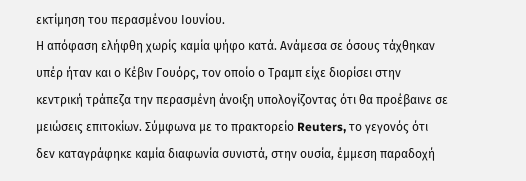εκτίμηση του περασμένου Ιουνίου.
Η απόφαση ελήφθη χωρίς καμία ψήφο κατά. Ανάμεσα σε όσους τάχθηκαν υπέρ ήταν και ο Κέβιν Γουόρς, τον οποίο ο Τραμπ είχε διορίσει στην κεντρική τράπεζα την περασμένη άνοιξη υπολογίζοντας ότι θα προέβαινε σε μειώσεις επιτοκίων. Σύμφωνα με το πρακτορείο Reuters, το γεγονός ότι δεν καταγράφηκε καμία διαφωνία συνιστά, στην ουσία, έμμεση παραδοχή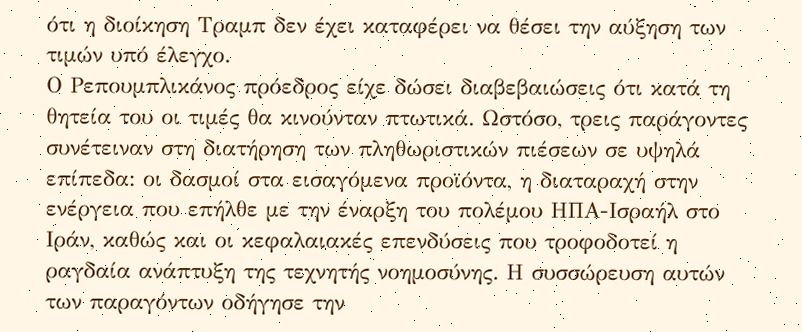ότι η διοίκηση Τραμπ δεν έχει καταφέρει να θέσει την αύξηση των τιμών υπό έλεγχο.
Ο Ρεπουμπλικάνος πρόεδρος είχε δώσει διαβεβαιώσεις ότι κατά τη θητεία του οι τιμές θα κινούνταν πτωτικά. Ωστόσο, τρεις παράγοντες συνέτειναν στη διατήρηση των πληθωριστικών πιέσεων σε υψηλά επίπεδα: οι δασμοί στα εισαγόμενα προϊόντα, η διαταραχή στην ενέργεια που επήλθε με την έναρξη του πολέμου ΗΠΑ-Ισραήλ στο Ιράν, καθώς και οι κεφαλαιακές επενδύσεις που τροφοδοτεί η ραγδαία ανάπτυξη της τεχνητής νοημοσύνης. Η συσσώρευση αυτών των παραγόντων οδήγησε την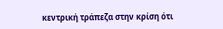κεντρική τράπεζα στην κρίση ότι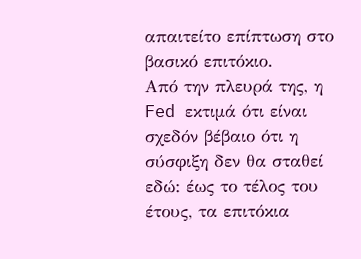απαιτείτο επίπτωση στο βασικό επιτόκιο.
Από την πλευρά της, η Fed εκτιμά ότι είναι σχεδόν βέβαιο ότι η σύσφιξη δεν θα σταθεί εδώ: έως το τέλος του έτους, τα επιτόκια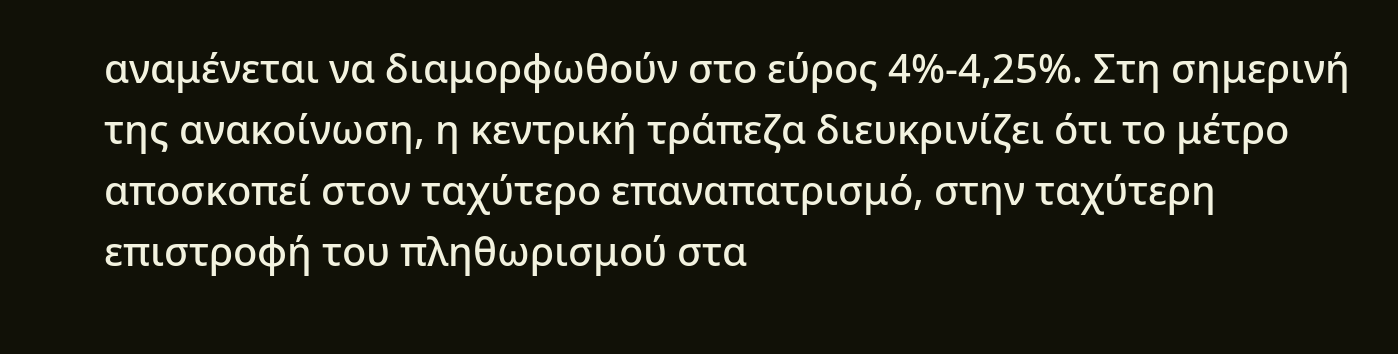αναμένεται να διαμορφωθούν στο εύρος 4%-4,25%. Στη σημερινή της ανακοίνωση, η κεντρική τράπεζα διευκρινίζει ότι το μέτρο αποσκοπεί στον ταχύτερο επαναπατρισμό, στην ταχύτερη επιστροφή του πληθωρισμού στα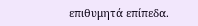επιθυμητά επίπεδα.